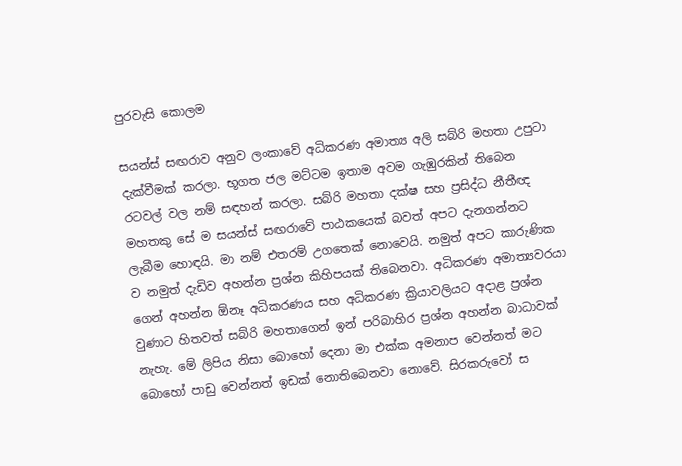පුරවැසි කොලම

සයන්ස් සඟරාව අනුව ලංකාවේ අධිකරණ අමාත්‍ය අලි සබ්රි මහතා උපුටා දැක්වීමක් කරලා. භූගත ජල මට්ටම ඉතාම අවම ගැඹුරකින් තිබෙන රටවල් වල නම් සඳහන් කරලා. සබ්රි මහතා දක්ෂ සහ ප්‍රසිද්ධ නීතීඥ මහතකු සේ ම සයන්ස් සඟරාවේ පාඨකයෙක් බවත් අපට දැනගන්නට ලැබීම හොඳයි. මා නම් එතරම් උගතෙක් නොවෙයි. නමුත් අපට කාරුණික ව නමුත් දැඩිව අහන්න ප්‍රශ්න කිහිපයක් තිබෙනවා. අධිකරණ අමාත්‍යවරයා ගෙන් අහන්න ඕනෑ අධිකරණය සහ අධිකරණ ක්‍රියාවලියට අදාළ ප්‍රශ්න වුණාට හිතවත් සබ්රි මහතාගෙන් ඉන් පරිබාහිර ප්‍රශ්න අහන්න බාධාවක් නැහැ. මේ ලිපිය නිසා බොහෝ දෙනා මා එක්ක අමනාප වෙන්නත් මට බොහෝ පාඩු වෙන්නත් ඉඩක් නොතිබෙනවා නොවේ. සිරකරුවෝ ස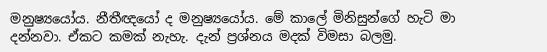මනුෂ්‍යයෝය. නීතීඥයෝ ද මනුෂ්‍යයෝය. මේ කාලේ මිනිසුන්ගේ හැටි මා දන්නවා. ඒකට කමක් නැහැ. දැන් ප්‍රශ්නය මදක් විමසා බලමු.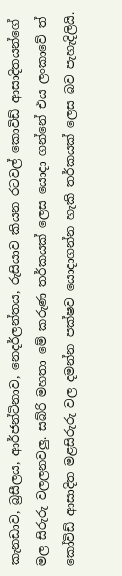කැනඩාව, බ්‍රසීලය, ආර්ජන්ටිනාව, නෙදර්ලන්තය, රුසියාව කියන රටවල් කොවිඩ් ආසාදිතයන්ගේ මල සිරුරු වලලනවලු. සබ්රි මහතා මේ කරුණ තර්කයක් ලෙස යොදා ගන්නේ එය ලංකාවේ ත් කෝවිඩ් ආසාදිත මළසිරුරු වල දමන්න පක්ෂව යොදාගන්න හැකි තර්කයක් ලෙස බව පැහැදිලියි.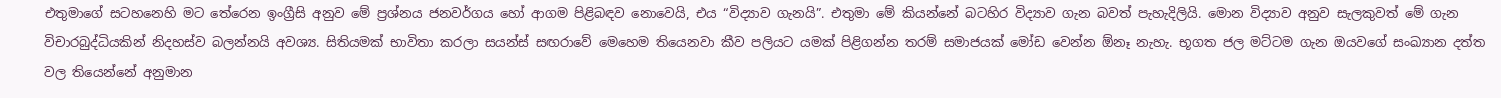එතුමාගේ සටහනෙහි මට තේරෙන ඉංග්‍රීසි අනුව මේ ප්‍රශ්නය ජනවර්ගය හෝ ආගම පිළිබඳව නොවෙයි, එය “විද්‍යාව ගැනයි”. එතුමා මේ කියන්නේ බටහිර විද්‍යාව ගැන බවත් පැහැදිලියි. මොන විද්‍යාව අනුව සැලකුවත් මේ ගැන විචාරබුද්ධියකින් නිදහස්ව බලන්නයි අවශ්‍ය. සිතියමක් භාවිතා කරලා සයන්ස් සඟරාවේ මෙහෙම තියෙනවා කීව පලියට යමක් පිළිගන්න තරම් සමාජයක් මෝඩ වෙන්න ඕනෑ නැහැ. භූගත ජල මට්ටම ගැන ඔයවගේ සංඛ්‍යාන දත්ත වල තියෙන්නේ අනුමාන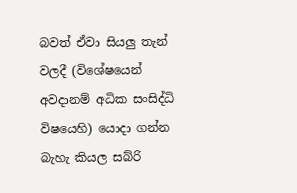බවත් ඒවා සියලු තැන් වලදී (විශේෂයෙන් අවදානම් අධික සංසිද්ධි විෂයෙහි) යොදා ගන්න බැහැ කියල සබ්රි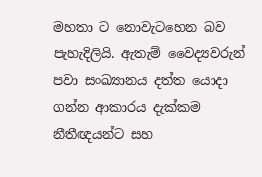මහතා ට නොවැටහෙන බව පැහැදිලියි. ඇතැම් වෛද්‍යවරුන් පවා සංඛ්‍යානය දත්ත යොදා ගන්න ආකාරය දැක්කම නීතීඥයන්ට සහ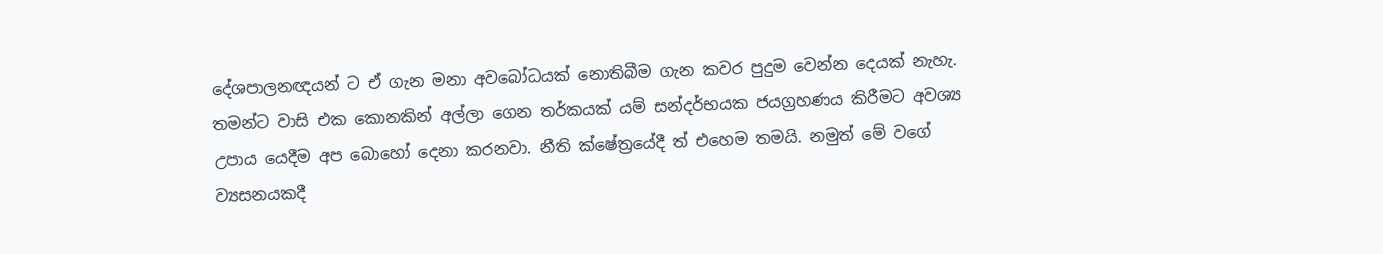දේශපාලනඥයන් ට ඒ ගැන මනා අවබෝධයක් නොතිබීම ගැන කවර පුදුම වෙන්න දෙයක් නැහැ. තමන්ට වාසි එක කොනකින් අල්ලා ගෙන තර්කයක් යම් සන්දර්භයක ජයග්‍රහණය කිරීමට අවශ්‍ය උපාය යෙදීම අප බොහෝ දෙනා කරනවා. නීති ක්ෂේත්‍රයේදී ත් එහෙම තමයි. නමුත් මේ වගේ ව්‍යසනයකදී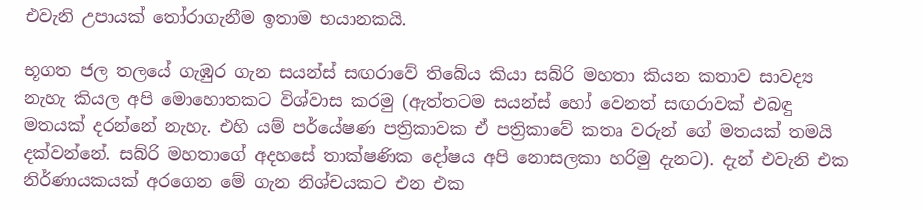එවැනි උපායක් තෝරාගැනීම ඉතාම භයානකයි.

භූගත ජල තලයේ ගැඹුර ගැන සයන්ස් සඟරාවේ තිබේය කියා සබ්රි මහතා කියන කතාව සාවද්‍ය නැහැ කියල අපි මොහොතකට විශ්වාස කරමු (ඇත්තටම සයන්ස් හෝ වෙනත් සඟරාවක් එබඳු මතයක් දරන්නේ නැහැ. එහි යම් පර්යේෂණ පත්‍රිකාවක ඒ පත්‍රිකාවේ කතෘ වරුන් ගේ මතයක් තමයි දක්වන්නේ. සබ්රි මහතාගේ අදහසේ තාක්ෂණික දෝෂය අපි නොසලකා හරිමු දැනට). දැන් එවැනි එක නිර්ණායකයක් අරගෙන මේ ගැන නිශ්චයකට එන එක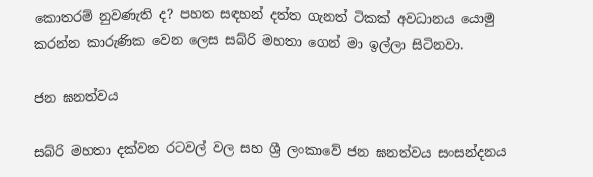කොතරම් නුවණැති ද? පහත සඳහන් දත්ත ගැනත් ටිකක් අවධානය යොමු කරන්න කාරුණික වෙන ලෙස සබ්රි මහතා ගෙන් මා ඉල්ලා සිටිනවා.

ජන ඝනත්වය

සබ්රි මහතා දක්වන රටවල් වල සහ ශ්‍රී ලංකාවේ ජන ඝනත්වය සංසන්දනය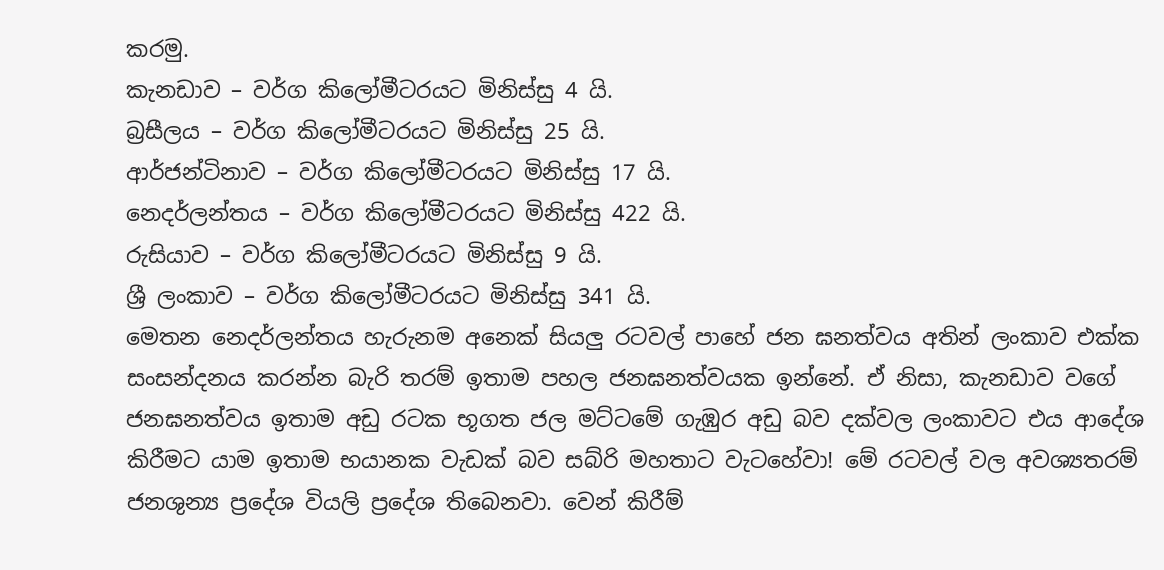කරමු.
කැනඩාව – වර්ග කිලෝමීටරයට මිනිස්සු 4 යි.
බ්‍රසීලය – වර්ග කිලෝමීටරයට මිනිස්සු 25 යි.
ආර්ජන්ටිනාව – වර්ග කිලෝමීටරයට මිනිස්සු 17 යි.
නෙදර්ලන්තය – වර්ග කිලෝමීටරයට මිනිස්සු 422 යි.
රුසියාව – වර්ග කිලෝමීටරයට මිනිස්සු 9 යි.
ශ්‍රී ලංකාව – වර්ග කිලෝමීටරයට මිනිස්සු 341 යි.
මෙතන නෙදර්ලන්තය හැරුනම අනෙක් සියලු රටවල් පාහේ ජන ඝනත්වය අතින් ලංකාව එක්ක සංසන්දනය කරන්න බැරි තරම් ඉතාම පහල ජනඝනත්වයක ඉන්නේ. ඒ නිසා, කැනඩාව වගේ ජනඝනත්වය ඉතාම අඩු රටක භූගත ජල මට්ටමේ ගැඹුර අඩු බව දක්වල ලංකාවට එය ආදේශ කිරීමට යාම ඉතාම භයානක වැඩක් බව සබ්රි මහතාට වැටහේවා! මේ රටවල් වල අවශ්‍යතරම් ජනශුන්‍ය ප්‍රදේශ වියලි ප්‍රදේශ තිබෙනවා. වෙන් කිරීම්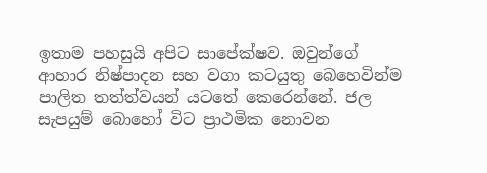ඉතාම පහසුයි අපිට සාපේක්ෂව. ඔවුන්ගේ ආහාර නිෂ්පාදන සහ වගා කටයුතු බෙහෙවින්ම පාලිත තත්ත්වයන් යටතේ කෙරෙන්නේ. ජල සැපයුම් බොහෝ විට ප්‍රාථමික නොවන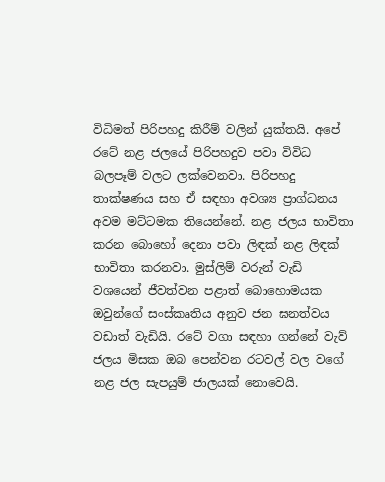විධිමත් පිරිපහදු කිරීම් වලින් යුක්තයි. අපේ රටේ නළ ජලයේ පිරිපහදුව පවා විවිධ බලපෑම් වලට ලක්වෙනවා. පිරිපහදු තාක්ෂණය සහ ඒ සඳහා අවශ්‍ය ප්‍රාග්ධනය අවම මට්ටමක තියෙන්නේ. නළ ජලය භාවිතා කරන බොහෝ දෙනා පවා ලිඳක් නළ ලිඳක් භාවිතා කරනවා. මුස්ලිම් වරුන් වැඩි වශයෙන් ජීවත්වන පළාත් බොහොමයක ඔවුන්ගේ සංස්කෘතිය අනුව ජන ඝනත්වය වඩාත් වැඩියි. රටේ වගා සඳහා ගන්නේ වැව් ජලය මිසක ඔබ පෙන්වන රටවල් වල වගේ නළ ජල සැපයුම් ජාලයක් නොවෙයි.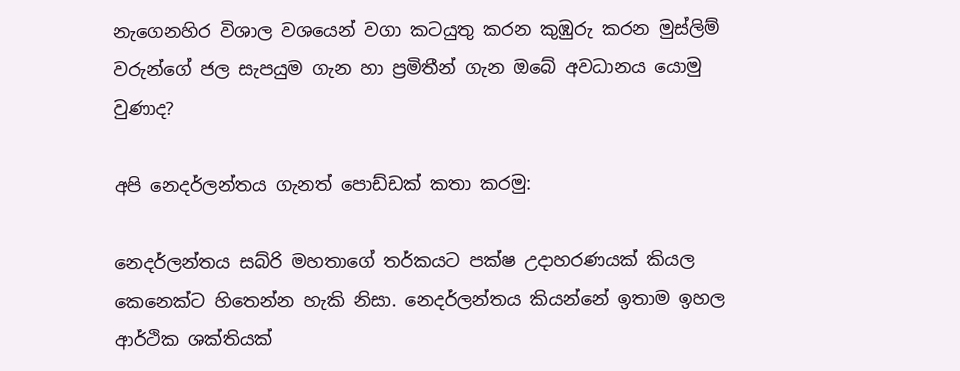නැගෙනහිර විශාල වශයෙන් වගා කටයුතු කරන කුඹුරු කරන මුස්ලිම් වරුන්ගේ ජල සැපයුම ගැන හා ප්‍රමිතීන් ගැන ඔබේ අවධානය යොමු වුණාද?

අපි නෙදර්ලන්තය ගැනත් පොඩ්ඩක් කතා කරමු:

නෙදර්ලන්තය සබ්රි මහතාගේ තර්කයට පක්ෂ උදාහරණයක් කියල කෙනෙක්ට හිතෙන්න හැකි නිසා. නෙදර්ලන්තය කියන්නේ ඉතාම ඉහල ආර්ථික ශක්තියක්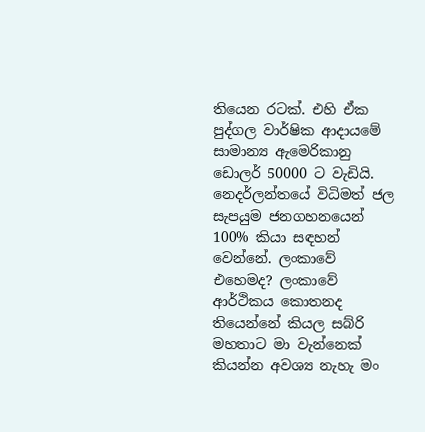තියෙන රටක්. එහි ඒක පුද්ගල වාර්ෂික ආදායමේ සාමාන්‍ය ඇමෙරිකානු ඩොලර් 50000 ට වැඩියි. නෙදර්ලන්තයේ විධිමත් ජල සැපයුම ජනගහනයෙන් 100% කියා සඳහන් වෙන්නේ. ලංකාවේ එහෙමද? ලංකාවේ ආර්ථිකය කොතනද තියෙන්නේ කියල සබ්රි මහතාට මා වැන්නෙක් කියන්න අවශ්‍ය නැහැ මං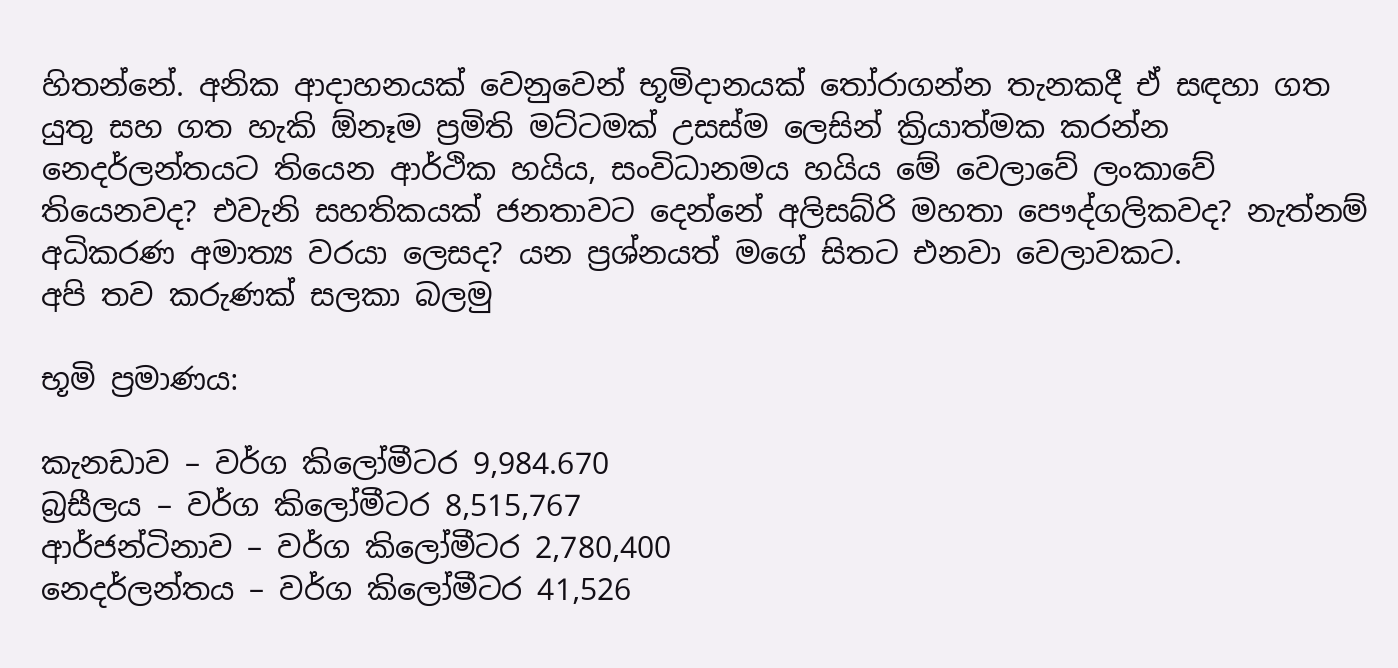හිතන්නේ. අනික ආදාහනයක් වෙනුවෙන් භූමිදානයක් තෝරාගන්න තැනකදී ඒ සඳහා ගත යුතු සහ ගත හැකි ඕනෑම ප්‍රමිති මට්ටමක් උසස්ම ලෙසින් ක්‍රියාත්මක කරන්න නෙදර්ලන්තයට තියෙන ආර්ථික හයිය, සංවිධානමය හයිය මේ වෙලාවේ ලංකාවේ තියෙනවද? එවැනි සහතිකයක් ජනතාවට දෙන්නේ අලිසබ්රි මහතා පෞද්ගලිකවද? නැත්නම් අධිකරණ අමාත්‍ය වරයා ලෙසද? යන ප්‍රශ්නයත් මගේ සිතට එනවා වෙලාවකට.
අපි තව කරුණක් සලකා බලමු

භූමි ප්‍රමාණය:

කැනඩාව – වර්ග කිලෝමීටර 9,984.670
බ්‍රසීලය – වර්ග කිලෝමීටර 8,515,767
ආර්ජන්ටිනාව – වර්ග කිලෝමීටර 2,780,400
නෙදර්ලන්තය – වර්ග කිලෝමීටර 41,526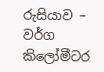රුසියාව – වර්ග කිලෝමීටර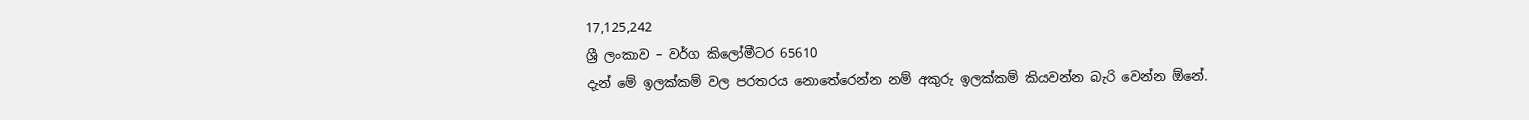17,125,242
ශ්‍රී ලංකාව – වර්ග කිලෝමීටර 65610
දැන් මේ ඉලක්කම් වල පරතරය නොතේරෙන්න නම් අකුරු ඉලක්කම් කියවන්න බැරි වෙන්න ඕනේ.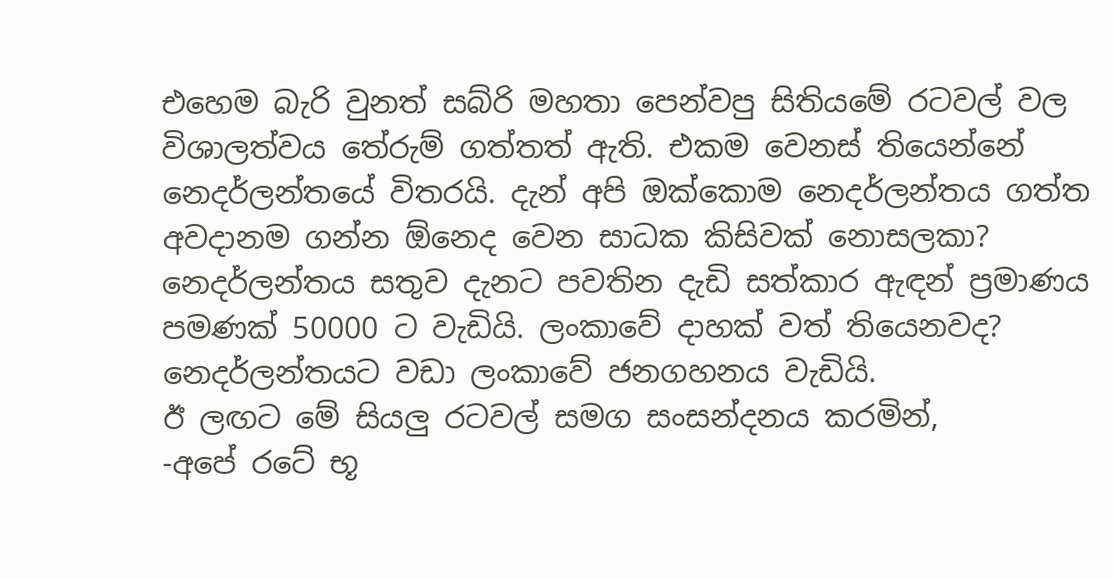එහෙම බැරි වුනත් සබ්රි මහතා පෙන්වපු සිතියමේ රටවල් වල විශාලත්වය තේරුම් ගත්තත් ඇති. එකම වෙනස් තියෙන්නේ නෙදර්ලන්තයේ විතරයි. දැන් අපි ඔක්කොම නෙදර්ලන්තය ගත්ත අවදානම ගන්න ඕනෙද වෙන සාධක කිසිවක් නොසලකා?
නෙදර්ලන්තය සතුව දැනට පවතින දැඩි සත්කාර ඇඳන් ප්‍රමාණය පමණක් 50000 ට වැඩියි. ලංකාවේ දාහක් වත් තියෙනවද? නෙදර්ලන්තයට වඩා ලංකාවේ ජනගහනය වැඩියි.
ඊ ලඟට මේ සියලු රටවල් සමග සංසන්දනය කරමින්,
-අපේ රටේ භූ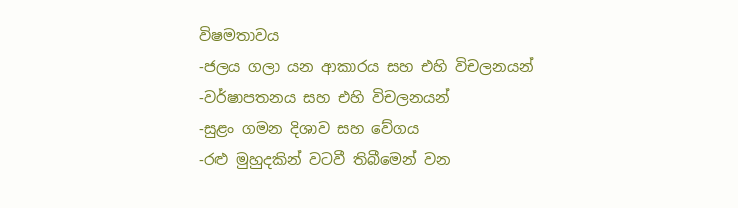විෂමතාවය
-ජලය ගලා යන ආකාරය සහ එහි විචලනයන්
-වර්ෂාපතනය සහ එහි විචලනයන්
-සුළං ගමන දිශාව සහ වේගය
-රළු මුහුදකින් වටවී තිබීමෙන් වන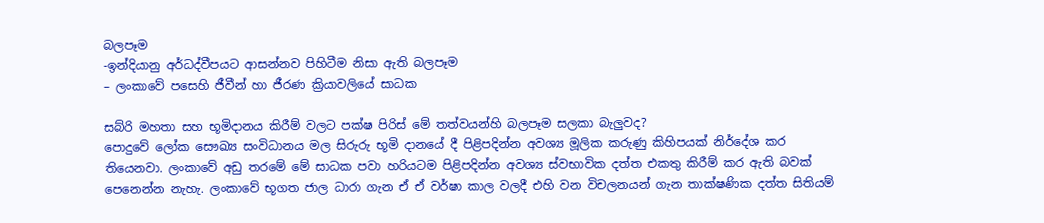බලපෑම
-ඉන්දියානු අර්ධද්වීපයට ආසන්නව පිහිටීම නිසා ඇති බලපෑම
– ලංකාවේ පසෙහි ජීවීන් හා ජීරණ ක්‍රියාවලියේ සාධක

සබ්රි මහතා සහ භූමිදානය කිරීම් වලට පක්ෂ පිරිස් මේ තත්වයන්හි බලපෑම සලකා බැලුවද?
පොදුවේ ලෝක සෞඛ්‍ය සංවිධානය මල සිරුරු භූමි දානයේ දී පිළිපදින්න අවශ්‍ය මූලික කරුණු කිහිපයක් නිර්දේශ කර තියෙනවා. ලංකාවේ අඩු තරමේ මේ සාධක පවා හරියටම පිළිපදින්න අවශ්‍ය ස්වභාවික දත්ත එකතු කිරීම් කර ඇති බවක් පෙනෙන්න නැහැ. ලංකාවේ භූගත ජාල ධාරා ගැන ඒ ඒ වර්ෂා කාල වලදී එහි වන විචලනයන් ගැන තාක්ෂණික දත්ත සිතියම්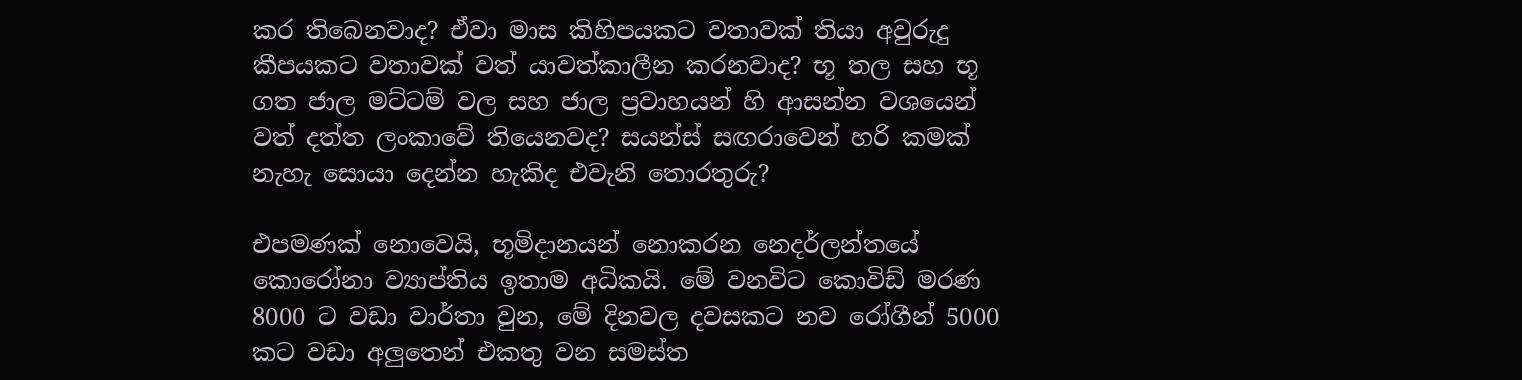කර තිබෙනවාද? ඒවා මාස කිහිපයකට වතාවක් තියා අවුරුදු කීපයකට වතාවක් වත් යාවත්කාලීන කරනවාද? භූ තල සහ භූ ගත ජාල මට්ටම් වල සහ ජාල ප්‍රවාහයන් හි ආසන්න වශයෙන් වත් දත්ත ලංකාවේ තියෙනවද? සයන්ස් සඟරාවෙන් හරි කමක් නැහැ සොයා දෙන්න හැකිද එවැනි තොරතුරු?

එපමණක් නොවෙයි, භූමිදානයන් නොකරන නෙදර්ලන්තයේ කොරෝනා ව්‍යාප්තිය ඉතාම අධිකයි. මේ වනවිට කොවිඩ් මරණ 8000 ට වඩා වාර්තා වුන, මේ දිනවල දවසකට නව රෝගීන් 5000 කට වඩා අලුතෙන් එකතු වන සමස්ත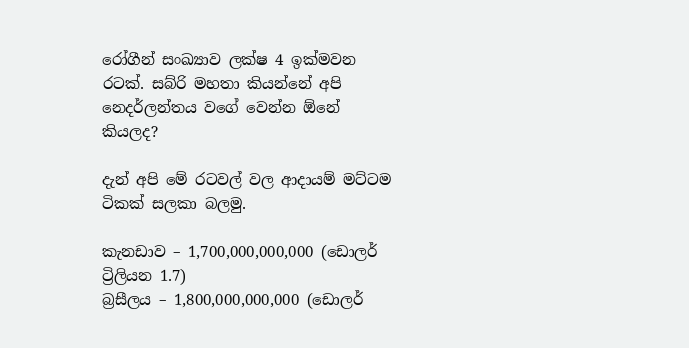රෝගීන් සංඛ්‍යාව ලක්ෂ 4 ඉක්මවන රටක්. සබ්රි මහතා කියන්නේ අපි නෙදර්ලන්තය වගේ වෙන්න ඕනේ කියලද?

දැන් අපි මේ රටවල් වල ආදායම් මට්ටම ටිකක් සලකා බලමු.

කැනඩාව – 1,700,000,000,000 (ඩොලර් ට්‍රිලියන 1.7)
බ්‍රසීලය – 1,800,000,000,000 (ඩොලර්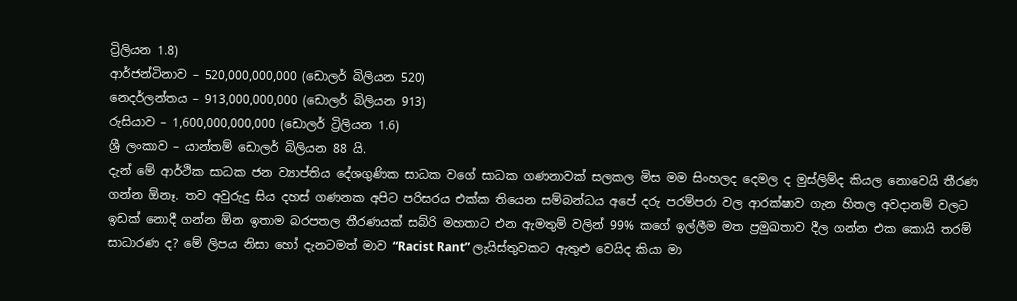ට්‍රිලියන 1.8)
ආර්ජන්ටිනාව – 520,000,000,000 (ඩොලර් බිලියන 520)
නෙදර්ලන්තය – 913,000,000,000 (ඩොලර් බිලියන 913)
රුසියාව – 1,600,000,000,000 (ඩොලර් ට්‍රිලියන 1.6)
ශ්‍රී ලංකාව – යාන්තම් ඩොලර් බිලියන 88 යි.
දැන් මේ ආර්ථික සාධක ජන ව්‍යාප්තිය දේශගුණික සාධක වගේ සාධක ගණනාවක් සලකල මිස මම සිංහලද දෙමල ද මුස්ලිම්ද කියල නොවෙයි තීරණ ගන්න ඕනෑ. තව අවුරුදු සිය දහස් ගණනක අපිට පරිසරය එක්ක තියෙන සම්බන්ධය අපේ දරු පරම්පරා වල ආරක්ෂාව ගැන හිතල අවදානම් වලට ඉඩක් නොදී ගන්න ඕන ඉතාම බරපතල තීරණයක් සබ්රි මහතාට එන ඇමතුම් වලින් 99% කගේ ඉල්ලීම මත ප්‍රමුඛතාව දීල ගන්න එක කොයි තරම් සාධාරණ ද? මේ ලිපය නිසා හෝ දැනටමත් මාව “Racist Rant” ලැයිස්තුවකට ඇතුළු වෙයිද කියා මා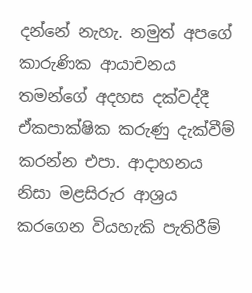දන්නේ නැහැ. නමුත් අපගේ කාරුණික ආයාචනය තමන්ගේ අදහස දක්වද්දී ඒකපාක්ෂික කරුණු දැක්වීම් කරන්න එපා. ආදාහනය නිසා මළසිරුර ආශ්‍රය කරගෙන වියහැකි පැතිරීම්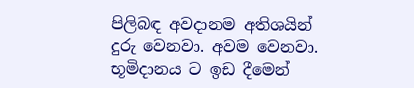පිලිබඳ අවදානම අතිශයින් දුරු වෙනවා. අවම වෙනවා. භූමිදානය ට ඉඩ දීමෙන්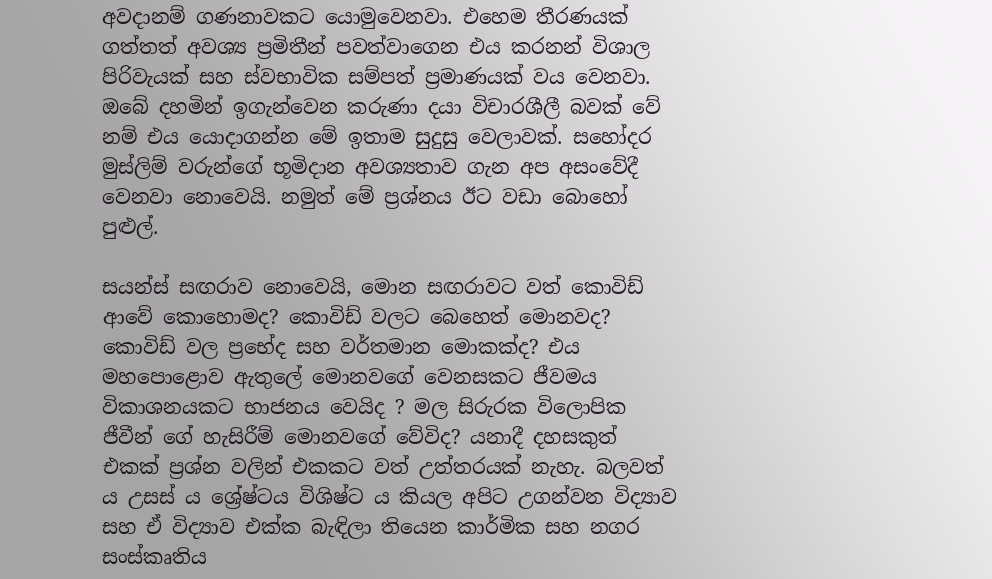අවදානම් ගණනාවකට යොමුවෙනවා. එහෙම තීරණයක් ගත්තත් අවශ්‍ය ප්‍රමිතීන් පවත්වාගෙන එය කරනන් විශාල පිරිවැයක් සහ ස්වභාවික සම්පත් ප්‍රමාණයක් වය වෙනවා. ඔබේ දහමින් ඉගැන්වෙන කරුණා දයා විචාරශීලී බවක් වේ නම් එය යොදාගන්න මේ ඉතාම සුදුසු වෙලාවක්. සහෝදර මුස්ලිම් වරුන්ගේ භූමිදාන අවශ්‍යතාව ගැන අප අසංවේදී වෙනවා නොවෙයි. නමුත් මේ ප්‍රශ්නය ඊට වඩා බොහෝ පුළුල්.

සයන්ස් සඟරාව නොවෙයි, මොන සඟරාවට වත් කොවිඩ් ආවේ කොහොමද? කොවිඩ් වලට බෙහෙත් මොනවද? කොවිඩ් වල ප්‍රභේද සහ වර්තමාන මොකක්ද? එය මහපොළොව ඇතුලේ මොනවගේ වෙනසකට ජීවමය විකාශනයකට භාජනය වෙයිද ? මල සිරුරක විලොපික ජීවීන් ගේ හැසිරීම් මොනවගේ වේවිද? යනාදී දහසකුත් එකක් ප්‍රශ්න වලින් එකකට වත් උත්තරයක් නැහැ. බලවත් ය උසස් ය ශ්‍රේෂ්ටය විශිෂ්ට ය කියල අපිට උගන්වන විද්‍යාව සහ ඒ විද්‍යාව එක්ක බැඳිලා තියෙන කාර්මික සහ නගර සංස්කෘතිය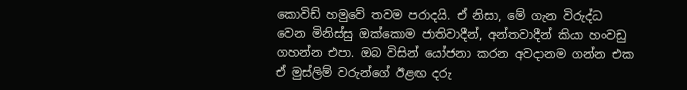කොවිඩ් හමුවේ තවම පරාදයි. ඒ නිසා, මේ ගැන විරුද්ධ වෙන මිනිස්සු ඔක්කොම ජාතිවාදීන්, අන්තවාදීන් කියා හංවඩු ගහන්න එපා. ඔබ විසින් යෝජනා කරන අවදානම ගන්න එක ඒ මුස්ලිම් වරුන්ගේ ඊළඟ දරු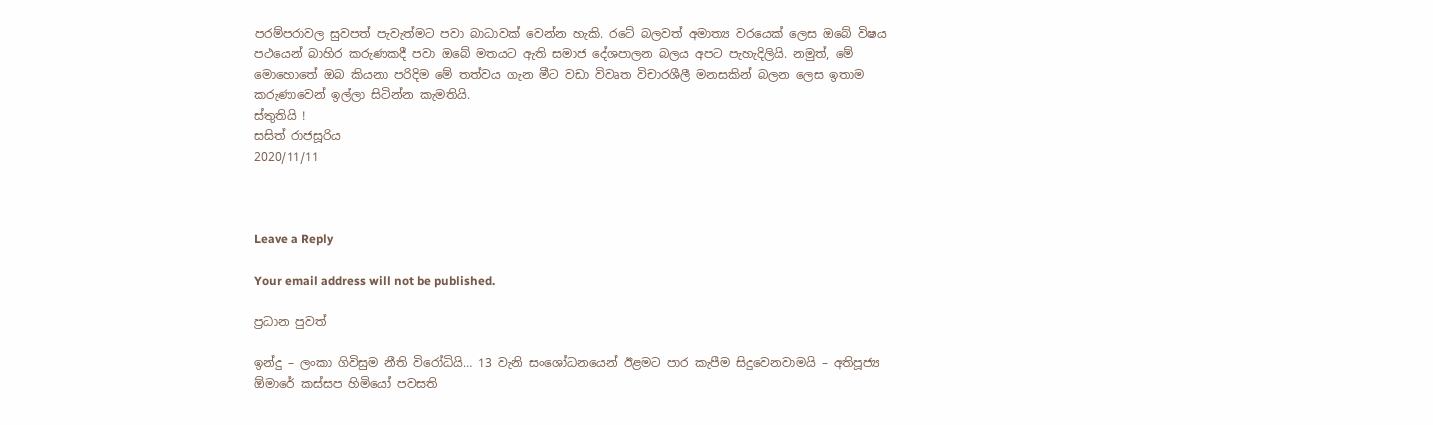පරම්පරාවල සුවපත් පැවැත්මට පවා බාධාවක් වෙන්න හැකි. රටේ බලවත් අමාත්‍ය වරයෙක් ලෙස ඔබේ විෂය පථයෙන් බාහිර කරුණකදී පවා ඔබේ මතයට ඇති සමාජ දේශපාලන බලය අපට පැහැදිලියි. නමුත්, මේ මොහොතේ ඔබ කියනා පරිදිම මේ තත්වය ගැන මීට වඩා විවෘත විචාරශීලී මනසකින් බලන ලෙස ඉතාම කරුණාවෙන් ඉල්ලා සිටින්න කැමතියි.
ස්තුතියි !
සසිත් රාජසූරිය
2020/11/11



Leave a Reply

Your email address will not be published.

ප්‍රධාන පුවත්

ඉන්දු – ලංකා ගිවිසුම නීති විරෝධියි… 13 වැනි සංශෝධනයෙන් ඊළමට පාර කැපීම සිදුවෙනවාමයි – අතිපූජ්‍ය ඕමාරේ කස්සප හිමියෝ පවසති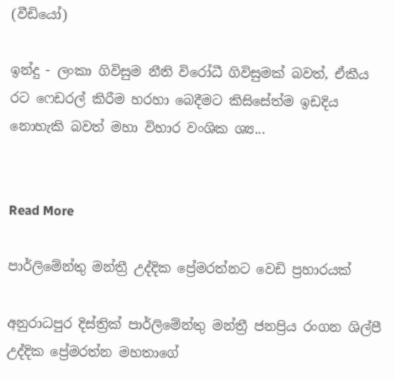(වීඩියෝ)

ඉන්දු - ලංකා ගිවිසුම නීති විරෝධී ගිවිසුමක් බවත්, ඒකීය රට ෆෙඩරල් කිරීම හරහා බෙදීමට කිසිසේත්ම ඉඩදිය නොහැකි බවත් මහා විහාර වංශික ශ්‍ය...


Read More

පාර්ලිමේන්තු මන්ත්‍රී උද්දික ප්‍රේමරත්නට වෙඩි ප්‍රහාරයක්

අනුරාධපුර දිස්ත්‍රික් පාර්ලිමේන්තු මන්ත්‍රී ජනප්‍රිය රංගන ශිල්පී උද්දික ප්‍රේමරත්න මහතාගේ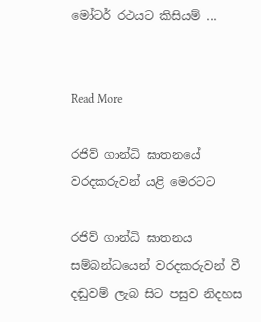මෝටර් රථයට කිසියම් ...


Read More

රජිව් ගාන්ධි ඝාතනයේ වරදකරුවන් යළි මෙරටට

රජිව් ගාන්ධි ඝාතනය සම්බන්ධයෙන් වරදකරුවන් වී දඬුවම් ලැබ සිට පසුව නිදහස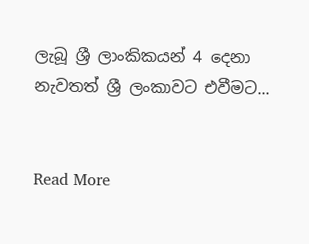ලැබූ ශ්‍රී ලාංකිකයන් 4 දෙනා නැවතත් ශ්‍රී ලංකාවට එවීමට...


Read More